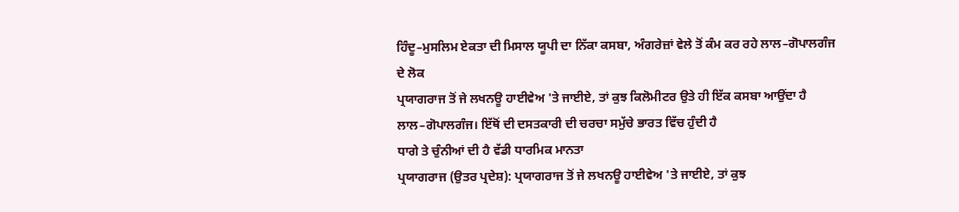ਹਿੰਦੂ–ਮੁਸਲਿਮ ਏਕਤਾ ਦੀ ਮਿਸਾਲ ਯੂਪੀ ਦਾ ਨਿੱਕਾ ਕਸਬਾ, ਅੰਗਰੇਜ਼ਾਂ ਵੇਲੇ ਤੋਂ ਕੰਮ ਕਰ ਰਹੇ ਲਾਲ–ਗੋਪਾਲਗੰਜ ਦੇ ਲੋਕ
ਪ੍ਰਯਾਗਰਾਜ ਤੋਂ ਜੇ ਲਖਨਊ ਹਾਈਵੇਅ 'ਤੇ ਜਾਈਏ, ਤਾਂ ਕੁਝ ਕਿਲੋਮੀਟਰ ਉਤੇ ਹੀ ਇੱਕ ਕਸਬਾ ਆਉਂਦਾ ਹੈ ਲਾਲ–ਗੋਪਾਲਗੰਜ। ਇੱਥੋਂ ਦੀ ਦਸਤਕਾਰੀ ਦੀ ਚਰਚਾ ਸਮੁੱਚੇ ਭਾਰਤ ਵਿੱਚ ਹੁੰਦੀ ਹੈ
ਧਾਗੇ ਤੇ ਚੁੰਨੀਆਂ ਦੀ ਹੈ ਵੱਡੀ ਧਾਰਮਿਕ ਮਾਨਤਾ
ਪ੍ਰਯਾਗਰਾਜ (ਉਤਰ ਪ੍ਰਦੇਸ਼): ਪ੍ਰਯਾਗਰਾਜ ਤੋਂ ਜੇ ਲਖਨਊ ਹਾਈਵੇਅ 'ਤੇ ਜਾਈਏ, ਤਾਂ ਕੁਝ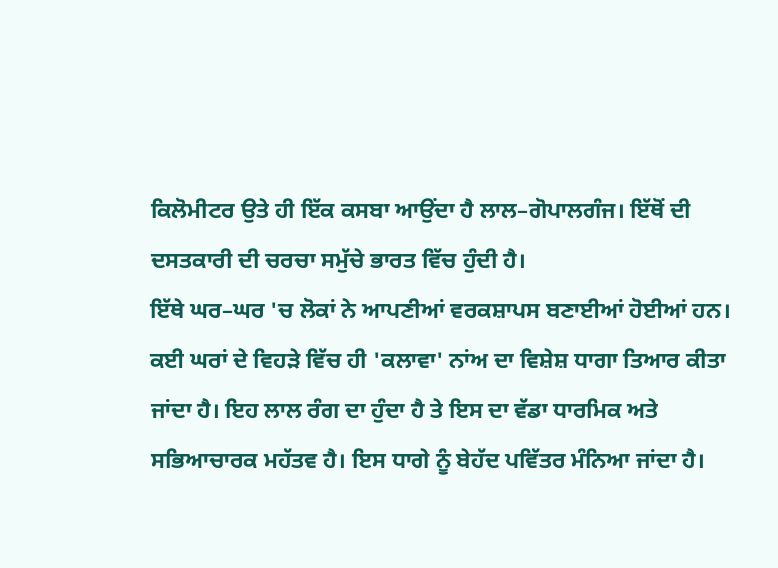ਕਿਲੋਮੀਟਰ ਉਤੇ ਹੀ ਇੱਕ ਕਸਬਾ ਆਉਂਦਾ ਹੈ ਲਾਲ–ਗੋਪਾਲਗੰਜ। ਇੱਥੋਂ ਦੀ ਦਸਤਕਾਰੀ ਦੀ ਚਰਚਾ ਸਮੁੱਚੇ ਭਾਰਤ ਵਿੱਚ ਹੁੰਦੀ ਹੈ।
ਇੱਥੇ ਘਰ–ਘਰ 'ਚ ਲੋਕਾਂ ਨੇ ਆਪਣੀਆਂ ਵਰਕਸ਼ਾਪਸ ਬਣਾਈਆਂ ਹੋਈਆਂ ਹਨ। ਕਈ ਘਰਾਂ ਦੇ ਵਿਹੜੇ ਵਿੱਚ ਹੀ 'ਕਲਾਵਾ' ਨਾਂਅ ਦਾ ਵਿਸ਼ੇਸ਼ ਧਾਗਾ ਤਿਆਰ ਕੀਤਾ ਜਾਂਦਾ ਹੈ। ਇਹ ਲਾਲ ਰੰਗ ਦਾ ਹੁੰਦਾ ਹੈ ਤੇ ਇਸ ਦਾ ਵੱਡਾ ਧਾਰਮਿਕ ਅਤੇ ਸਭਿਆਚਾਰਕ ਮਹੱਤਵ ਹੈ। ਇਸ ਧਾਗੇ ਨੂੰ ਬੇਹੱਦ ਪਵਿੱਤਰ ਮੰਨਿਆ ਜਾਂਦਾ ਹੈ।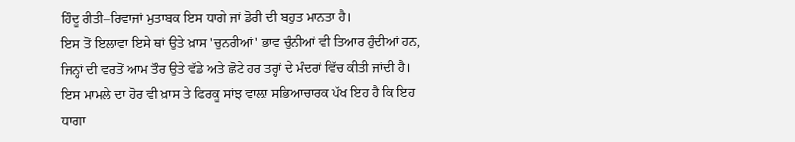ਹਿੰਦੂ ਰੀਤੀ–ਰਿਵਾਜਾਂ ਮੁਤਾਬਕ ਇਸ ਧਾਗੇ ਜਾਂ ਡੋਰੀ ਦੀ ਬਹੁਤ ਮਾਨਤਾ ਹੈ।
ਇਸ ਤੋਂ ਇਲਾਵਾ ਇਸੇ ਥਾਂ ਉਤੇ ਖ਼ਾਸ 'ਚੁਨਰੀਆਂ' ਭਾਵ ਚੁੰਨੀਆਂ ਵੀ ਤਿਆਰ ਹੁੰਦੀਆਂ ਹਨ, ਜਿਨ੍ਹਾਂ ਦੀ ਵਰਤੋਂ ਆਮ ਤੌਰ ਉਤੇ ਵੱਡੇ ਅਤੇ ਛੋਟੇ ਹਰ ਤਰ੍ਹਾਂ ਦੇ ਮੰਦਰਾਂ ਵਿੱਚ ਕੀਤੀ ਜਾਂਦੀ ਹੈ।
ਇਸ ਮਾਮਲੇ ਦਾ ਹੋਰ ਵੀ ਖ਼ਾਸ ਤੇ ਫਿਰਕੂ ਸਾਂਝ ਵਾਲ਼ਾ ਸਭਿਆਚਾਰਕ ਪੱਖ ਇਹ ਹੈ ਕਿ ਇਹ ਧਾਗਾ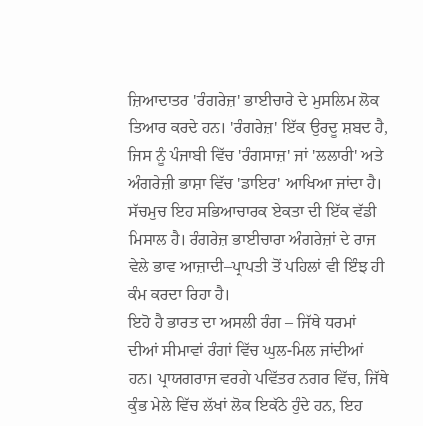ਜ਼ਿਆਦਾਤਰ 'ਰੰਗਰੇਜ਼' ਭਾਈਚਾਰੇ ਦੇ ਮੁਸਲਿਮ ਲੋਕ ਤਿਆਰ ਕਰਦੇ ਹਨ। 'ਰੰਗਰੇਜ਼' ਇੱਕ ਉਰਦੂ ਸ਼ਬਦ ਹੈ, ਜਿਸ ਨੂੰ ਪੰਜਾਬੀ ਵਿੱਚ 'ਰੰਗਸਾਜ਼' ਜਾਂ 'ਲਲਾਰੀ' ਅਤੇ ਅੰਗਰੇਜ਼ੀ ਭਾਸ਼ਾ ਵਿੱਚ 'ਡਾਇਰ' ਆਖਿਆ ਜਾਂਦਾ ਹੈ।
ਸੱਚਮੁਚ ਇਹ ਸਭਿਆਚਾਰਕ ਏਕਤਾ ਦੀ ਇੱਕ ਵੱਡੀ ਮਿਸਾਲ ਹੈ। ਰੰਗਰੇਜ਼ ਭਾਈਚਾਰਾ ਅੰਗਰੇਜ਼ਾਂ ਦੇ ਰਾਜ ਵੇਲੇ ਭਾਵ ਆਜ਼ਾਦੀ–ਪ੍ਰਾਪਤੀ ਤੋਂ ਪਹਿਲਾਂ ਵੀ ਇੰਝ ਹੀ ਕੰਮ ਕਰਦਾ ਰਿਹਾ ਹੈ।
ਇਹੋ ਹੈ ਭਾਰਤ ਦਾ ਅਸਲੀ ਰੰਗ – ਜਿੱਥੇ ਧਰਮਾਂ ਦੀਆਂ ਸੀਮਾਵਾਂ ਰੰਗਾਂ ਵਿੱਚ ਘੁਲ-ਮਿਲ ਜਾਂਦੀਆਂ ਹਨ। ਪ੍ਰਾਯਗਰਾਜ ਵਰਗੇ ਪਵਿੱਤਰ ਨਗਰ ਵਿੱਚ, ਜਿੱਥੇ ਕੁੰਭ ਮੇਲੇ ਵਿੱਚ ਲੱਖਾਂ ਲੋਕ ਇਕੱਠੇ ਹੁੰਦੇ ਹਨ, ਇਹ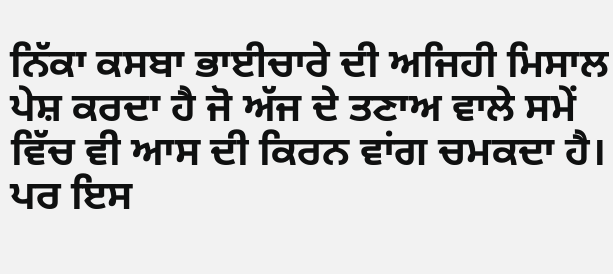ਨਿੱਕਾ ਕਸਬਾ ਭਾਈਚਾਰੇ ਦੀ ਅਜਿਹੀ ਮਿਸਾਲ ਪੇਸ਼ ਕਰਦਾ ਹੈ ਜੋ ਅੱਜ ਦੇ ਤਣਾਅ ਵਾਲੇ ਸਮੇਂ ਵਿੱਚ ਵੀ ਆਸ ਦੀ ਕਿਰਨ ਵਾਂਗ ਚਮਕਦਾ ਹੈ।
ਪਰ ਇਸ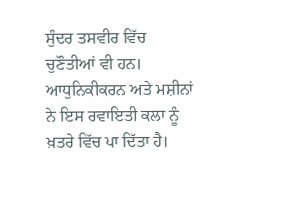ਸੁੰਦਰ ਤਸਵੀਰ ਵਿੱਚ ਚੁਣੌਤੀਆਂ ਵੀ ਹਨ। ਆਧੁਨਿਕੀਕਰਨ ਅਤੇ ਮਸ਼ੀਨਾਂ ਨੇ ਇਸ ਰਵਾਇਤੀ ਕਲਾ ਨੂੰ ਖ਼ਤਰੇ ਵਿੱਚ ਪਾ ਦਿੱਤਾ ਹੈ।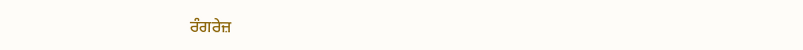ਰੰਗਰੇਜ਼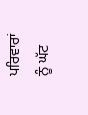ਪਰਿਵਾਰਾਂ ਨੂੰ ਘੱਟ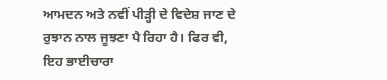ਆਮਦਨ ਅਤੇ ਨਵੀਂ ਪੀੜ੍ਹੀ ਦੇ ਵਿਦੇਸ਼ ਜਾਣ ਦੇ ਰੁਝਾਨ ਨਾਲ ਜੂਝਣਾ ਪੈ ਰਿਹਾ ਹੈ। ਫਿਰ ਵੀ, ਇਹ ਭਾਈਚਾਰਾ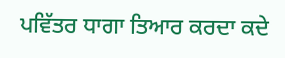ਪਵਿੱਤਰ ਧਾਗਾ ਤਿਆਰ ਕਰਦਾ ਕਦੇ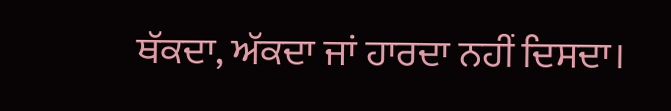ਥੱਕਦਾ, ਅੱਕਦਾ ਜਾਂ ਹਾਰਦਾ ਨਹੀਂ ਦਿਸਦਾ।